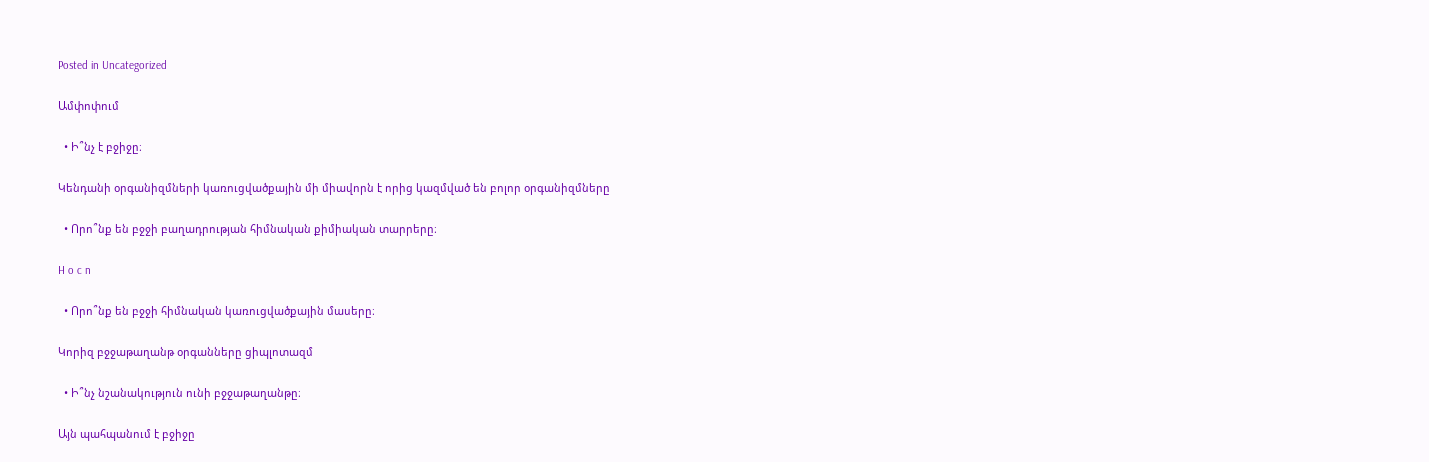Posted in Uncategorized

Ամփոփում

  • Ի՞նչ է բջիջը։

Կենդանի օրգանիզմների կառուցվածքային մի միավորն է որից կազմված են բոլոր օրգանիզմները

  • Որո՞նք են բջջի բաղադրության հիմնական քիմիական տարրերը։

H o c n

  • Որո՞նք են բջջի հիմնական կառուցվածքային մասերը։

Կորիզ բջջաթաղանթ օրգանները ցիպլոտազմ

  • Ի՞նչ նշանակություն ունի բջջաթաղանթը։

Այն պահպանում է բջիջը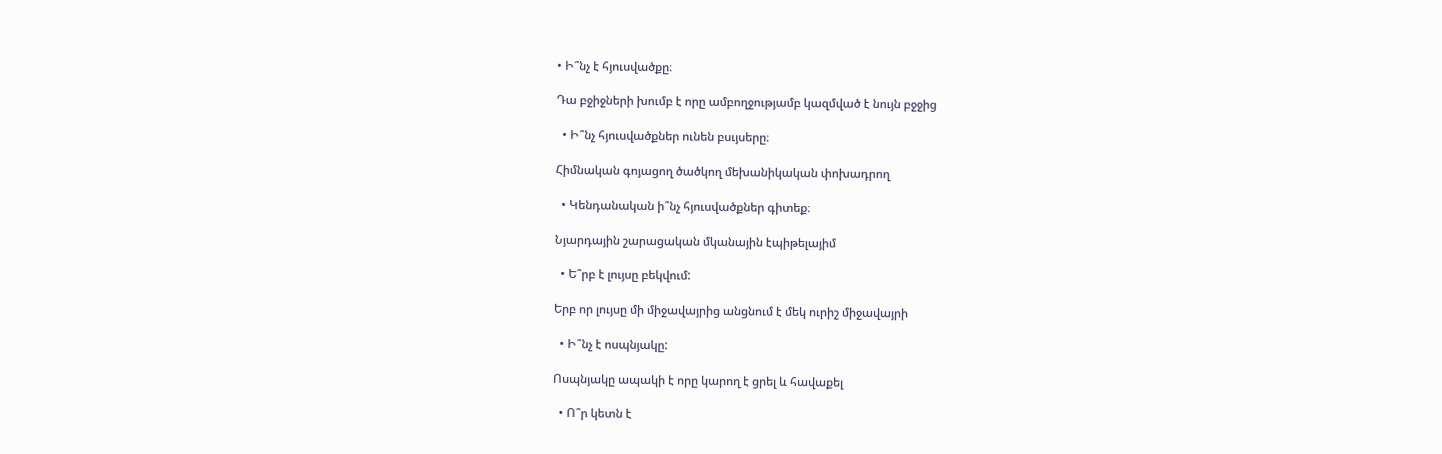• Ի՞նչ է հյուսվածքը։

Դա բջիջների խումբ է որը ամբողջությամբ կազմված է նույն բջջից

  • Ի՞նչ հյուսվածքներ ունեն բսւյսերը։

Հիմնական գոյացող ծածկող մեխանիկական փոխադրող

  • Կենդանական ի՞նչ հյուսվածքներ գիտեք։

Նյարդային շարացական մկանային էպիթելայիմ

  • Ե՞րբ է լույսը բեկվում:

Երբ որ լույսը մի միջավայրից անցնում է մեկ ուրիշ միջավայրի

  • Ի՞նչ է ոսպնյակը:

Ոսպնյակը ապակի է որը կարող է ցրել և հավաքել

  • Ո՞ր կետն է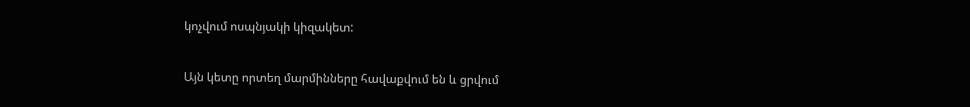կոչվում ոսպնյակի կիզակետ:

Այն կետը որտեղ մարմինները հավաքվում են և ցրվում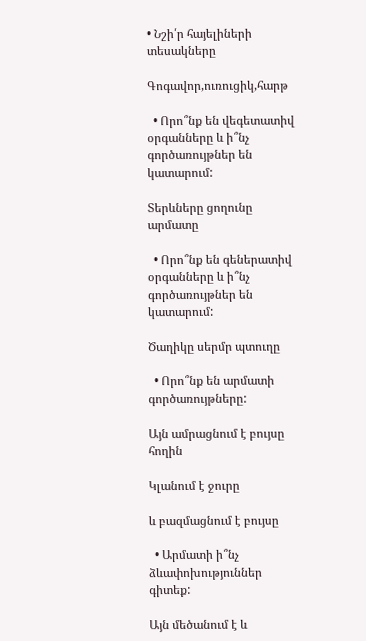• Նշի՛ր հայելիների տեսակները

Գոգավոր,ուռուցիկ,հարթ

  • Որո՞նք են վեգետատիվ օրգանները և ի՞նչ գործառույթներ են կատարում:

Տերևները ցողունը արմատը

  • Որո՞նք են գեներատիվ օրգանները և ի՞նչ գործառույթներ են կատարում:

Ծաղիկը սերմր պտուղը

  • Որո՞նք են արմատի գործառույթները:

Այն ամրացնում է բույսը հողին

Կլանում է ջուրը

և բազմացնում է բույսը

  • Արմատի ի՞նչ ձևափոխություններ գիտեք:

Այն մեծանում է և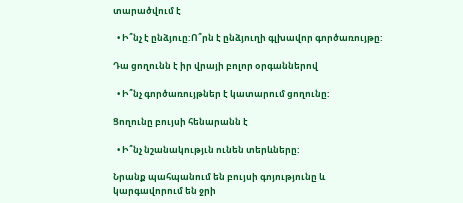տարածվում է

  • Ի՞նչ է ընձյուը:Ո՞րն է ընձյուղի գլխավոր գործառույթը:

Դա ցողունն է իր վրայի բոլոր օրգաններով

  • Ի՞նչ գործառույթներ է կատարում ցողունը:

Ցողունը բույսի հենարանն է

  • Ի՞նչ նշանակությւն ունեն տերևները:

Նրանք պահպանում են բույսի գոյությունը և կարգավորում են ջրի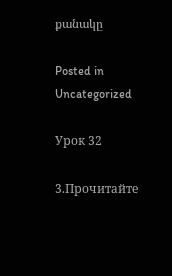քանակը

Posted in Uncategorized

Урок 32

3.Прочитайте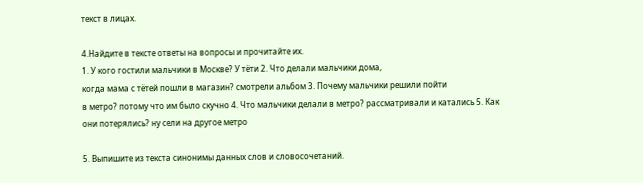текст в лицах.

4.Найдите в тексте ответы на вопросы и прочитайте их.
1. У кого гостили мальчики в Москве? У тёти 2. Что делали мальчики дома,
когда мама с тётей пошли в магазин? смотрели альбом 3. Почему мальчики решили пойти
в метро? потому что им было скучно 4. Что мальчики делали в метро? рассматривали и катались 5. Как они потерялись? ну сели на другое метро

5. Выпишите из текста синонимы данных слов и словосочетаний.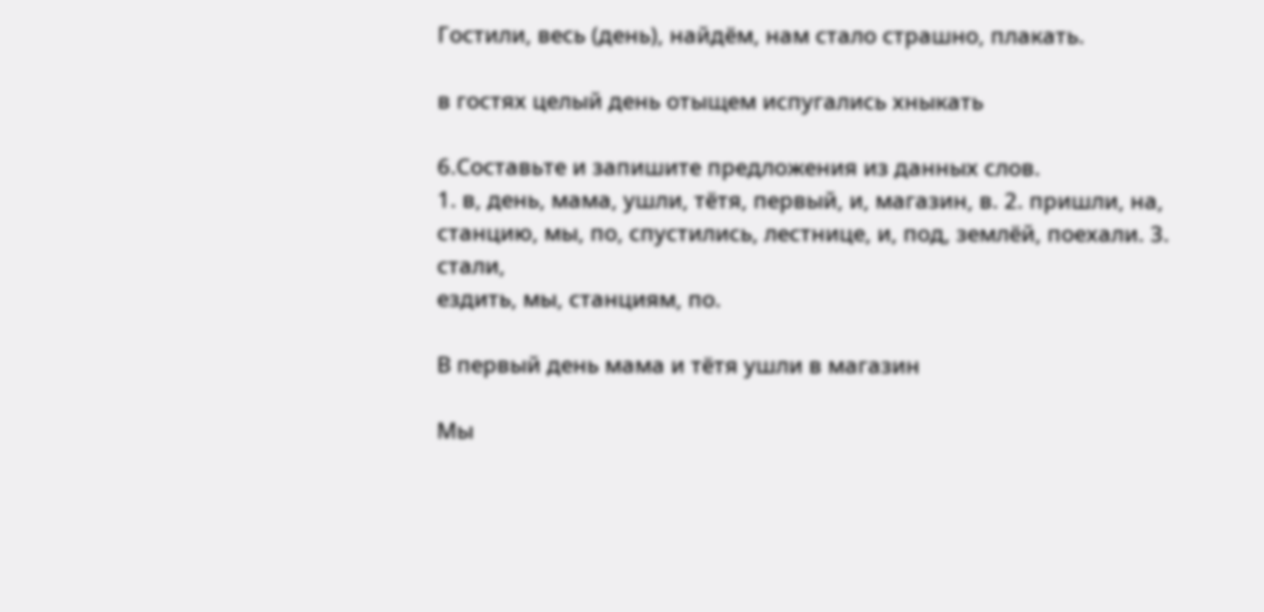Гостили, весь (день), найдём, нам стало страшно, плакать.

в гостях целый день отыщем испугались хныкать

6.Составьте и запишите предложения из данных слов.
1. в, день, мама, ушли, тётя, первый, и, магазин, в. 2. пришли, на,
станцию, мы, по, спустились, лестнице, и, под, землёй, поехали. 3. стали,
ездить, мы, станциям, по.

В первый день мама и тётя ушли в магазин

Мы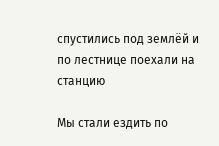спустились под землёй и по лестнице поехали на станцию

Мы стали ездить по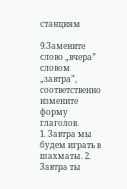станциям

9.Замените слово „вчера” словом „завтра”, соответственно измените
форму глаголов.
1. Завтра мы будем играть в шахматы. 2. Завтра ты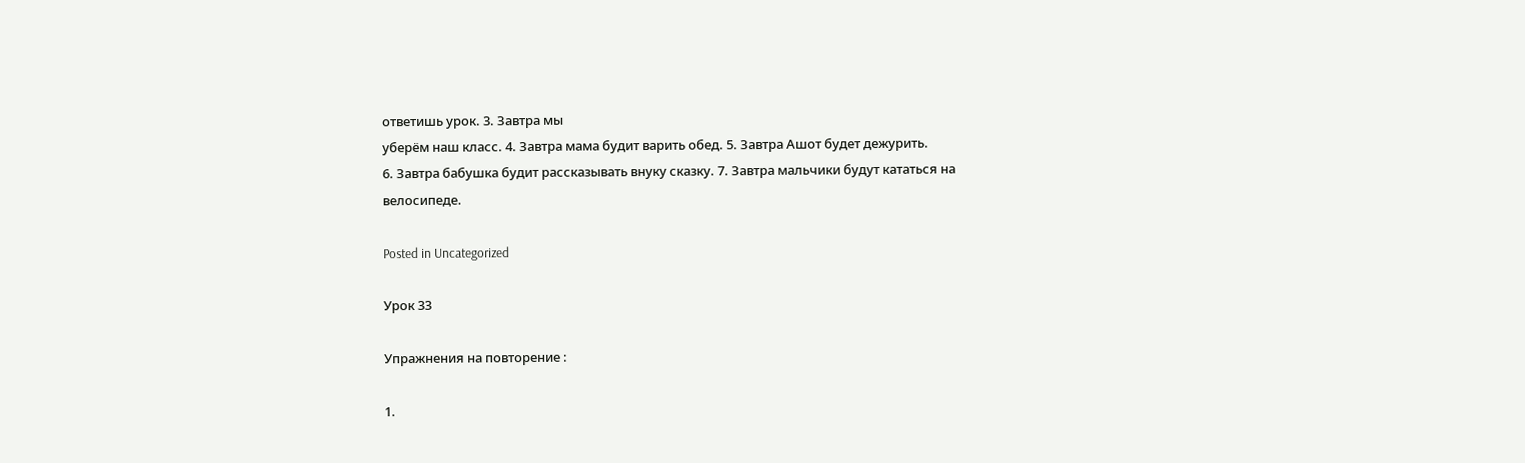ответишь урок. 3. Завтра мы
уберём наш класс. 4. Завтра мама будит варить обед. 5. Завтра Ашот будет дежурить.
6. Завтра бабушка будит рассказывать внуку сказку. 7. Завтра мальчики будут кататься на
велосипеде.

Posted in Uncategorized

Урок 33

Упражнения на повторение :

1.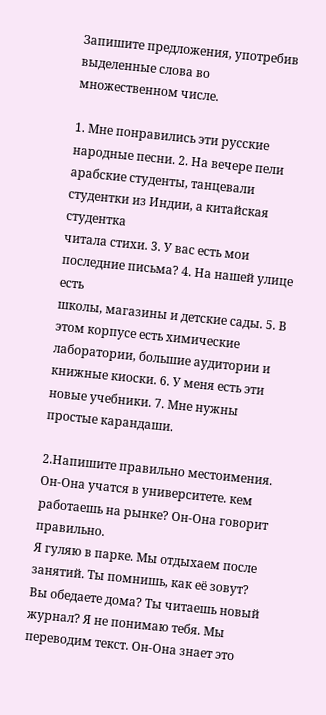Запишите предложения, употребив выделенные слова во
множественном числе.

1. Мне понравились эти русские народные песни. 2. На вечере пели
арабские студенты, танцевали студентки из Индии, а китайская студентка
читала стихи. 3. У вас есть мои последние письма? 4. На нашей улице есть
школы, магазины и детские сады. 5. В этом корпусе есть химические
лаборатории, большие аудитории и книжные киоски. 6. У меня есть эти
новые учебники. 7. Мне нужны простые карандаши.

2.Напишите правильно местоимения.
Он-Она учатся в университете. кем работаешь на рынке? Он-Она говорит правильно.
Я гуляю в парке. Мы отдыхаем после занятий. Ты помнишь, как её зовут?
Вы обедаете дома? Ты читаешь новый журнал? Я не понимаю тебя. Мы
переводим текст. Он-Она знает это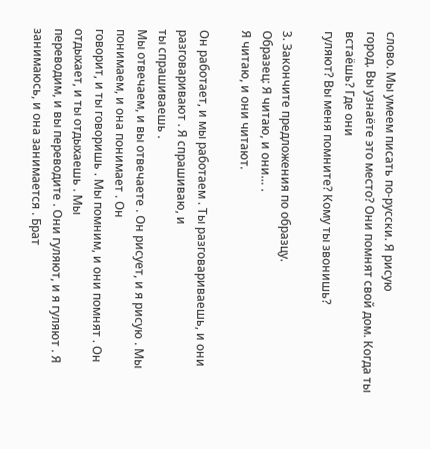слово. Мы умеем писать по-русски. Я рисую
город. Вы узнаёте это место? Они помнят свой дом. Когда ты встаёшь? Где они
гуляют? Вы меня помните? Кому ты звонишь?

3. Закончите предложения по образцу.
Образец: Я читаю, и они… .
Я читаю, и они читают.

Он работает, и мы работаем . Ты разговариваешь, и они разговаривают . Я спрашиваю, и
ты спрашиваешь .
Мы отвечаем, и вы отвечаете . Он рисует, и я рисую . Мы понимаем, и она понимает . Он
говорит, и ты говоришь . Мы помним, и они помнят . Он отдыхает, и ты отдыхаешь . Мы
переводим, и вы переводите . Они гуляют, и я гуляют . Я занимаюсь, и она занимается . Брат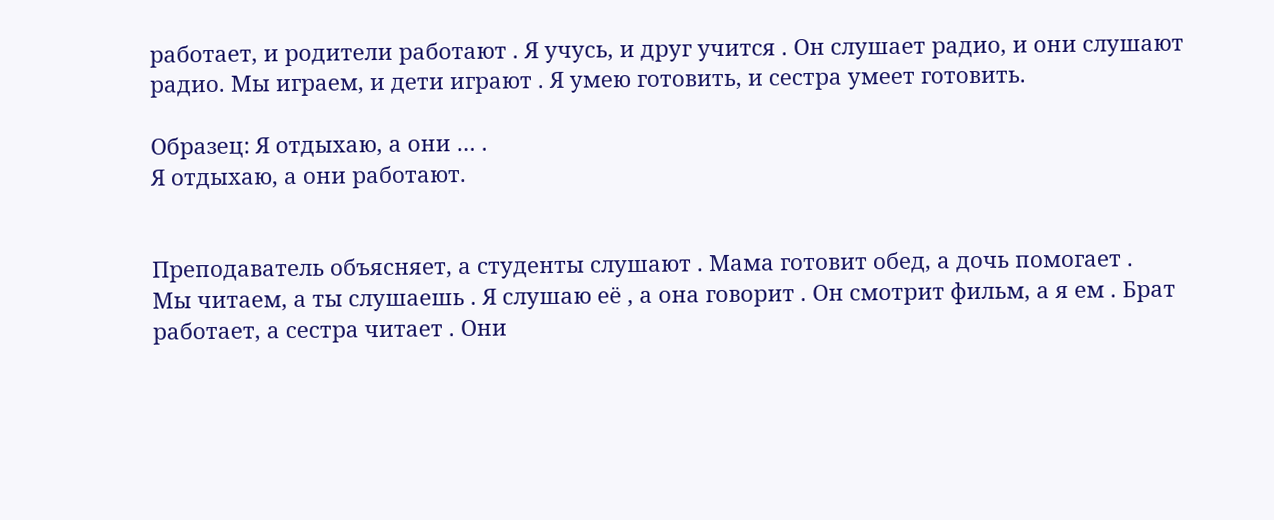работает, и родители работают . Я учусь, и друг учится . Он слушает радио, и они слушают
радио. Мы играем, и дети играют . Я умею готовить, и сестра умеет готовить.

Образец: Я отдыхаю, а они … .
Я отдыхаю, а они работают.


Преподаватель объясняет, а студенты слушают . Мама готовит обед, а дочь помогает .
Мы читаем, а ты слушаешь . Я слушаю её , а она говорит . Он смотрит фильм, а я ем . Брат
работает, а сестра читает . Они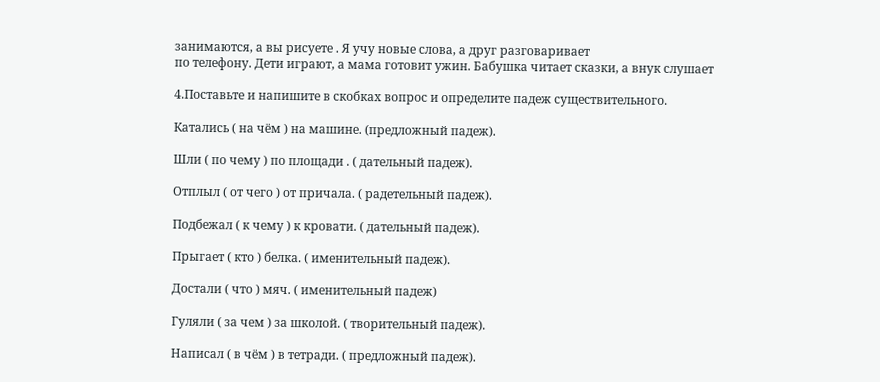занимаются, а вы рисуете . Я учу новые слова, а друг разговаривает
по телефону. Дети играют, а мама готовит ужин. Бабушка читает сказки, а внук слушает

4.Поставьте и напишите в скобках вопрос и определите падеж существительного.

Катались ( на чём ) на машине. (предложный падеж).

Шли ( по чему ) по площади . ( дательный падеж).

Отплыл ( от чего ) от причала. ( радетельный падеж).

Подбежал ( к чему ) к кровати. ( дательный падеж).

Прыгает ( кто ) белка. ( именительный падеж).

Достали ( что ) мяч. ( именительный падеж)

Гуляли ( за чем ) за школой. ( творительный падеж).

Написал ( в чём ) в тетради. ( предложный падеж).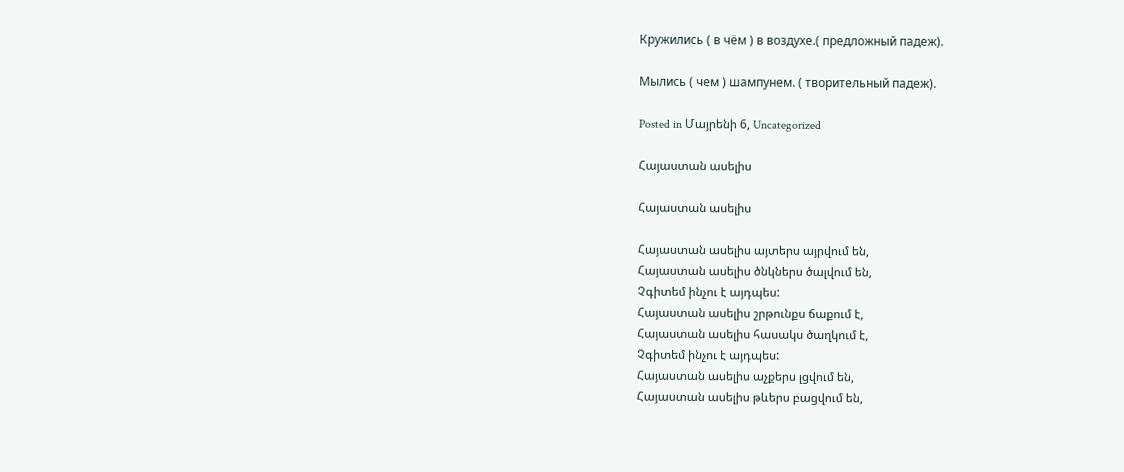Кружились ( в чём ) в воздухе.( предложный падеж).

Мылись ( чем ) шампунем. ( творительный падеж).

Posted in Մայրենի 6, Uncategorized

Հայաստան ասելիս

Հայաստան ասելիս

Հայաստան ասելիս այտերս այրվում են,
Հայաստան ասելիս ծնկներս ծալվում են,
Չգիտեմ ինչու է այդպես:
Հայաստան ասելիս շրթունքս ճաքում է,
Հայաստան ասելիս հասակս ծաղկում է,
Չգիտեմ ինչու է այդպես:
Հայաստան ասելիս աչքերս լցվում են,
Հայաստան ասելիս թևերս բացվում են,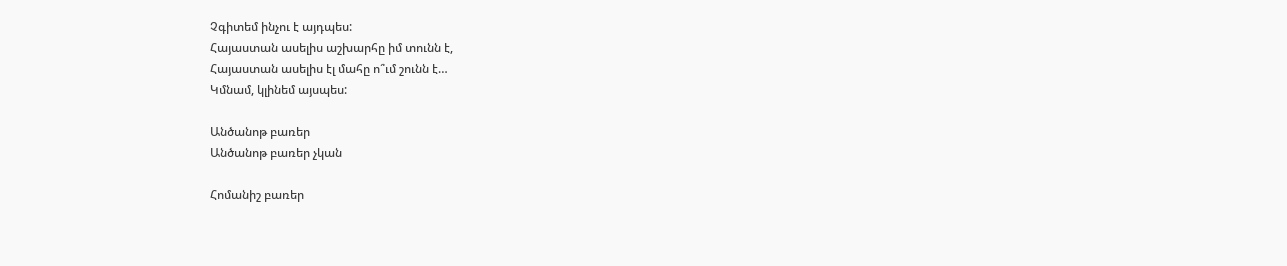Չգիտեմ ինչու է այդպես:
Հայաստան ասելիս աշխարհը իմ տունն է,
Հայաստան ասելիս էլ մահը ո՞ւմ շունն է…
Կմնամ, կլինեմ այսպես:

Անծանոթ բառեր
Անծանոթ բառեր չկան

Հոմանիշ բառեր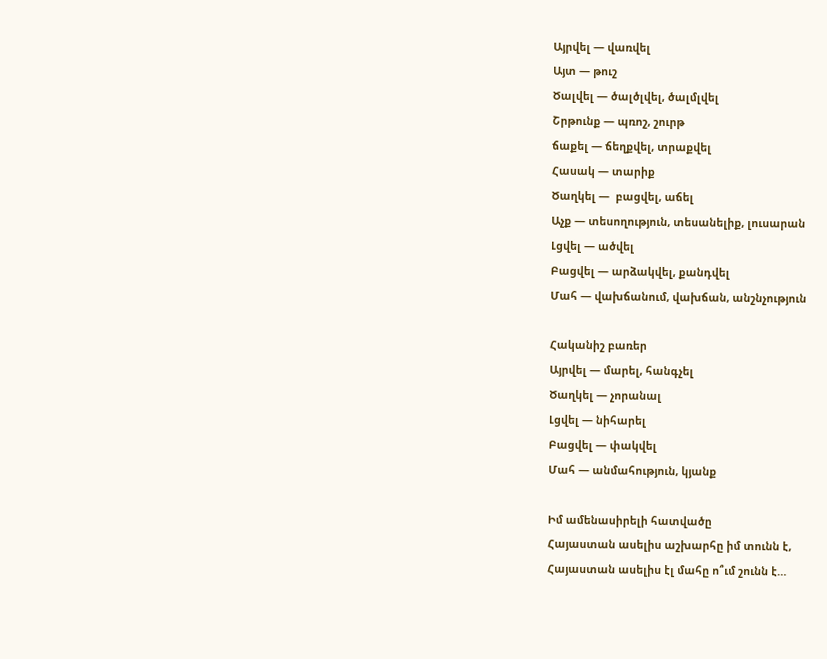Այրվել — վառվել
Այտ — թուշ
Ծալվել — ծալծլվել, ծալմլվել
Շրթունք — պռոշ, շուրթ
ճաքել — ճեղքվել, տրաքվել
Հասակ — տարիք
Ծաղկել —  բացվել, աճել
Աչք — տեսողություն, տեսանելիք, լուսարան
Լցվել — ածվել
Բացվել — արձակվել, քանդվել
Մահ — վախճանում, վախճան, անշնչություն

Հականիշ բառեր
Այրվել — մարել, հանգչել
Ծաղկել — չորանալ
Լցվել — նիհարել
Բացվել — փակվել
Մահ — անմահություն, կյանք

Իմ ամենասիրելի հատվածը
Հայաստան ասելիս աշխարհը իմ տունն է,
Հայաստան ասելիս էլ մահը ո՞ւմ շունն է…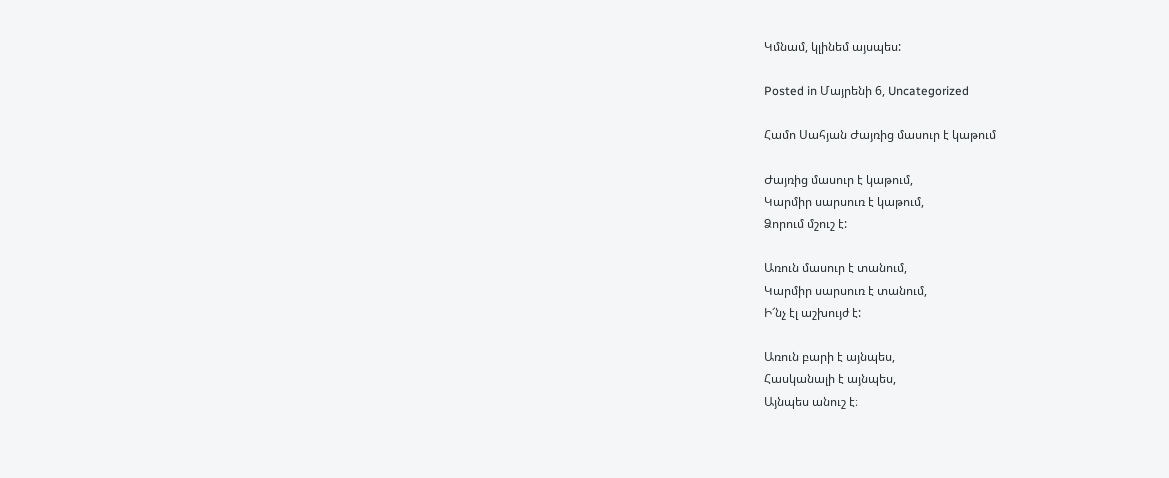Կմնամ, կլինեմ այսպես:

Posted in Մայրենի 6, Uncategorized

Համո Սահյան Ժայռից մասուր է կաթում

Ժայռից մասուր է կաթում,
Կարմիր սարսուռ է կաթում,
Ձորում մշուշ է:

Առուն մասուր է տանում,
Կարմիր սարսուռ է տանում,
Ի՜նչ էլ աշխույժ է:

Առուն բարի է այնպես,
Հասկանալի է այնպես,
Այնպես անուշ է։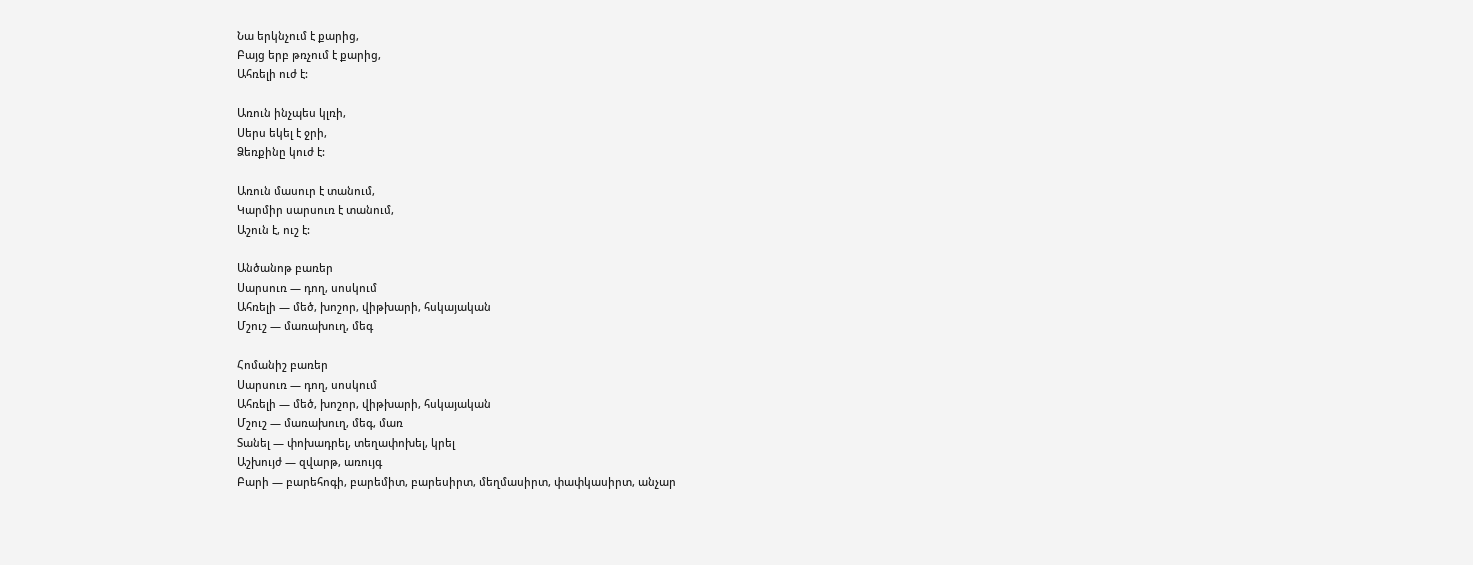Նա երկնչում է քարից,
Բայց երբ թռչում է քարից,
Ահռելի ուժ է:

Առուն ինչպես կլռի,
Սերս եկել է ջրի,
Ձեռքինը կուժ է:

Առուն մասուր է տանում,
Կարմիր սարսուռ է տանում,
Աշուն է, ուշ է:

Անծանոթ բառեր
Սարսուռ — դող, սոսկում
Ահռելի — մեծ, խոշոր, վիթխարի, հսկայական
Մշուշ — մառախուղ, մեգ

Հոմանիշ բառեր
Սարսուռ — դող, սոսկում
Ահռելի — մեծ, խոշոր, վիթխարի, հսկայական
Մշուշ — մառախուղ, մեգ, մառ
Տանել — փոխադրել, տեղափոխել, կրել
Աշխույժ — զվարթ, առույգ
Բարի — բարեհոգի, բարեմիտ, բարեսիրտ, մեղմասիրտ, փափկասիրտ, անչար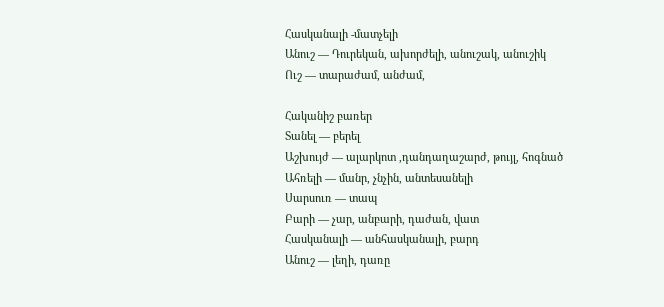Հասկանալի -մատչելի
Անուշ — Դուրեկան, ախորժելի, անուշակ, անուշիկ
Ուշ — տարաժամ, անժամ,

Հականիշ բառեր
Տանել — բերել
Աշխույժ — ալարկոտ ,դանդաղաշարժ, թույլ, հոգնած
Ահռելի — մանր, չնչին, անտեսանելի
Սարսուռ — տապ
Բարի — չար, անբարի, դաժան, վատ
Հասկանալի — անհասկանալի, բարդ
Անուշ — լեղի, դառը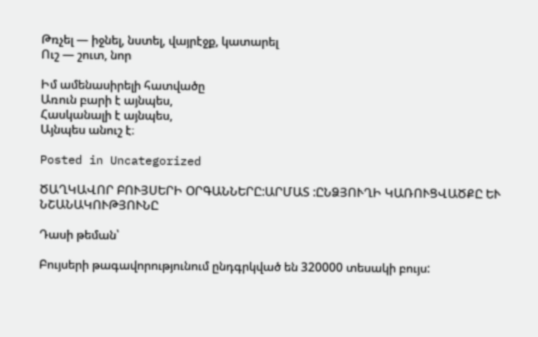Թռչել — իջնել, նստել, վայրէջք, կատարել
Ուշ — շուտ, նոր

Իմ ամենասիրելի հատվածը
Առուն բարի է այնպես,
Հասկանալի է այնպես,
Այնպես անուշ է։

Posted in Uncategorized

ԾԱՂԿԱՎՈՐ ԲՈՒՅՍԵՐԻ ՕՐԳԱՆՆԵՐԸ:ԱՐՄԱՏ :ԸՆՁՅՈՒՂԻ ԿԱՌՈՒՑՎԱԾՔԸ ԵՒ ՆՇԱՆԱԿՈՒԹՅՈՒՆԸ

Դասի թեման՝

Բույսերի թագավորությունում ընդգրկված են 320000 տեսակի բույս: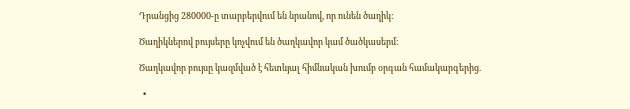Դրանցից 280000-ը տարբերվում են նրանով, որ ունեն ծաղիկ:

Ծաղիկներով բույսերը կոչվում են ծաղկավոր կամ ծածկասերմ:

Ծաղկավոր բույսը կազմված է հետևյալ հիմնական խումբ օրգան համակարգերից.

  •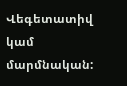Վեգետատիվ կամ մարմնական: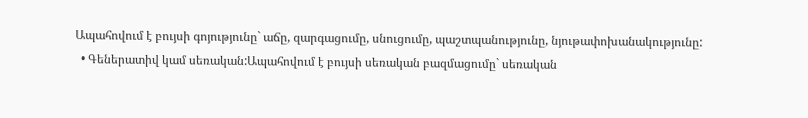Ապահովում է բույսի գոյությունը` աճը, զարգացումը, սնուցումը, պաշտպանությունը, նյութափոխանակությունը:
  • Գեներատիվ կամ սեռական:Ապահովում է բույսի սեռական բազմացումը` սեռական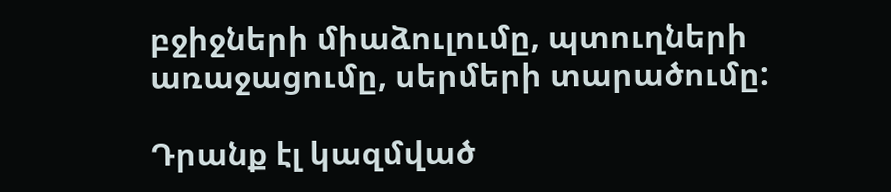բջիջների միաձուլումը, պտուղների առաջացումը, սերմերի տարածումը:

Դրանք էլ կազմված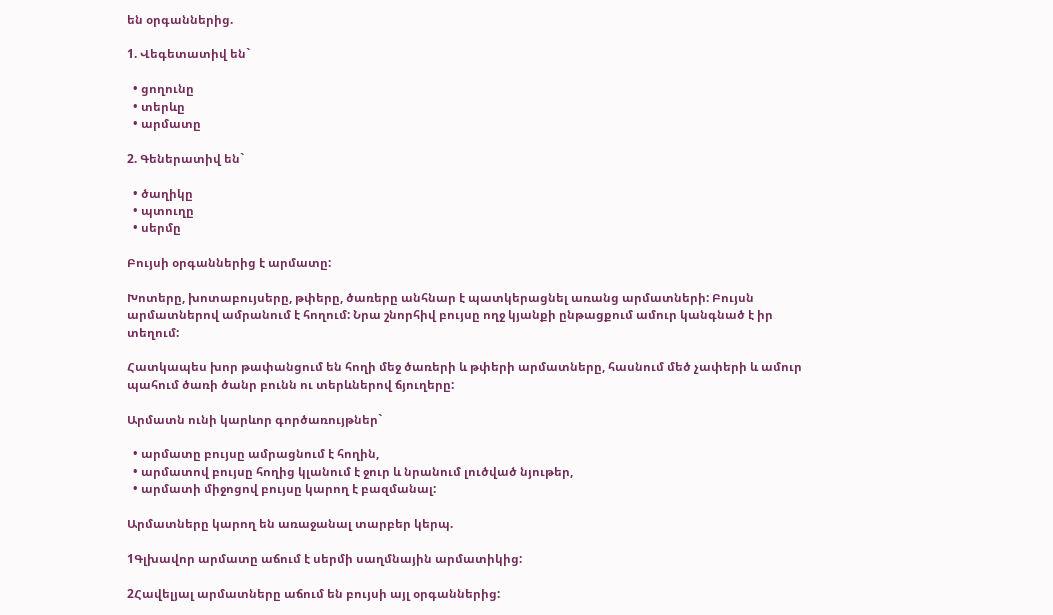են օրգաններից.

1. Վեգետատիվ են`

  • ցողունը
  • տերևը
  • արմատը

2. Գեներատիվ են`

  • ծաղիկը
  • պտուղը
  • սերմը

Բույսի օրգաններից է արմատը:

Խոտերը, խոտաբույսերը, թփերը, ծառերը անհնար է պատկերացնել առանց արմատների: Բույսն արմատներով ամրանում է հողում: Նրա շնորհիվ բույսը ողջ կյանքի ընթացքում ամուր կանգնած է իր տեղում:

Հատկապես խոր թափանցում են հողի մեջ ծառերի և թփերի արմատները, հասնում մեծ չափերի և ամուր պահում ծառի ծանր բունն ու տերևներով ճյուղերը:

Արմատն ունի կարևոր գործառույթներ`

  • արմատը բույսը ամրացնում է հողին,
  • արմատով բույսը հողից կլանում է ջուր և նրանում լուծված նյութեր,
  • արմատի միջոցով բույսը կարող է բազմանալ:

Արմատները կարող են առաջանալ տարբեր կերպ.

1Գլխավոր արմատը աճում է սերմի սաղմնային արմատիկից:

2Հավելյալ արմատները աճում են բույսի այլ օրգաններից: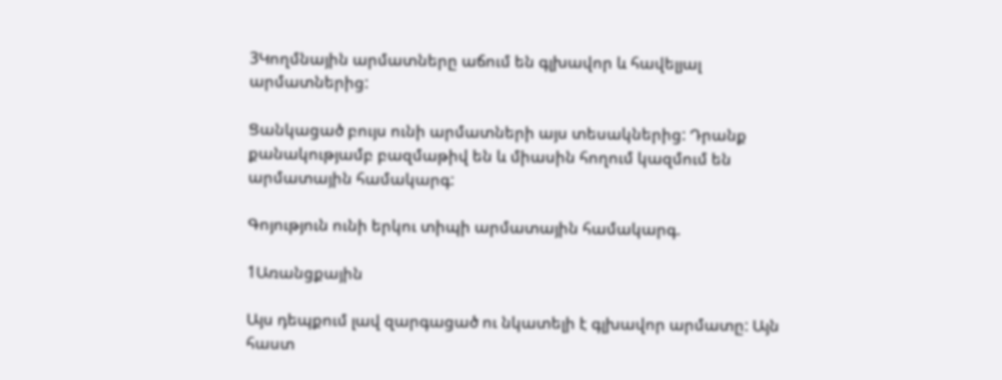3Կողմնային արմատները աճում են գլխավոր և հավելյալ արմատներից:

Ցանկացած բույս ունի արմատների այս տեսակներից: Դրանք քանակությամբ բազմաթիվ են և միասին հողում կազմում են արմատային համակարգ:

Գոյություն ունի երկու տիպի արմատային համակարգ.

1Առանցքային

Այս դեպքում լավ զարգացած ու նկատելի է գլխավոր արմատը: Այն հաստ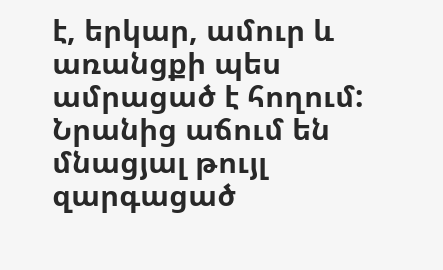է, երկար, ամուր և առանցքի պես ամրացած է հողում: Նրանից աճում են մնացյալ թույլ զարգացած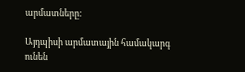արմատները:

Այդպիսի արմատային համակարգ ունեն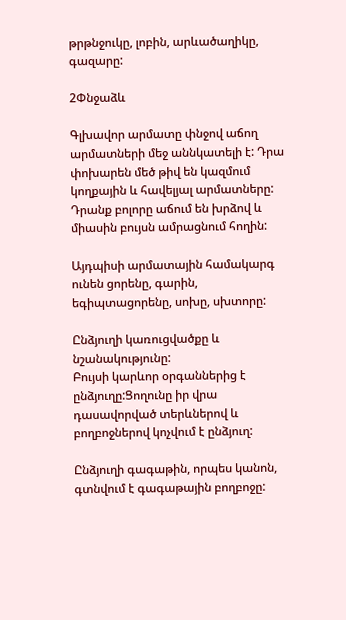թրթնջուկը, լոբին, արևածաղիկը, գազարը:

2Փնջաձև

Գլխավոր արմատը փնջով աճող արմատների մեջ աննկատելի է: Դրա փոխարեն մեծ թիվ են կազմում կողքային և հավելյալ արմատները: Դրանք բոլորը աճում են խրձով և միասին բույսն ամրացնում հողին:

Այդպիսի արմատային համակարգ ունեն ցորենը, գարին, եգիպտացորենը, սոխը, սխտորը:

Ընձյուղի կառուցվածքը և նշանակությունը:
Բույսի կարևոր օրգաններից է ընձյուղը:Ցողունը իր վրա դասավորված տերևներով և բողբոջներով կոչվում է ընձյուղ:

Ընձյուղի գագաթին, որպես կանոն, գտնվում է գագաթային բողբոջը: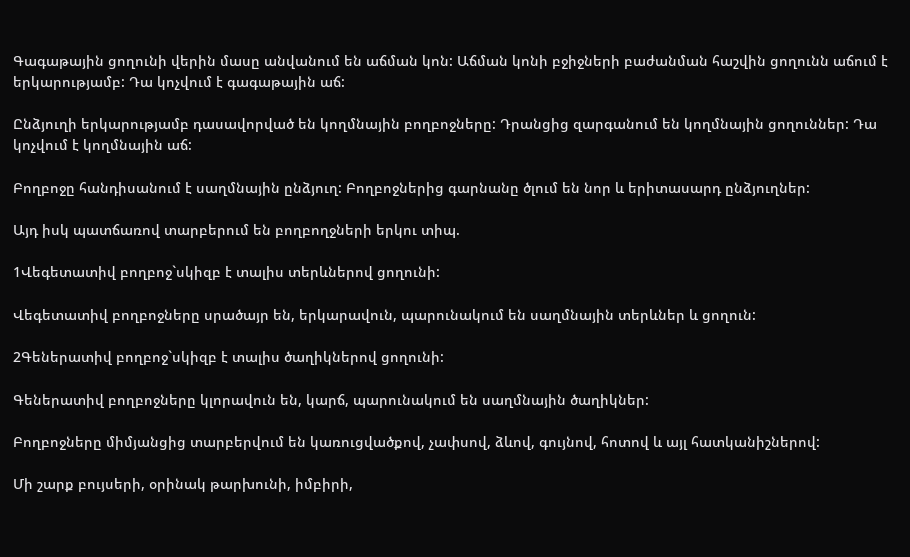Գագաթային ցողունի վերին մասը անվանում են աճման կոն: Աճման կոնի բջիջների բաժանման հաշվին ցողունն աճում է երկարությամբ: Դա կոչվում է գագաթային աճ:

Ընձյուղի երկարությամբ դասավորված են կողմնային բողբոջները: Դրանցից զարգանում են կողմնային ցողուններ: Դա կոչվում է կողմնային աճ:

Բողբոջը հանդիսանում է սաղմնային ընձյուղ: Բողբոջներից գարնանը ծլում են նոր և երիտասարդ ընձյուղներ:

Այդ իսկ պատճառով տարբերում են բողբողջների երկու տիպ.

1Վեգետատիվ բողբոջ`սկիզբ է տալիս տերևներով ցողունի:

Վեգետատիվ բողբոջները սրածայր են, երկարավուն, պարունակում են սաղմնային տերևներ և ցողուն:

2Գեներատիվ բողբոջ`սկիզբ է տալիս ծաղիկներով ցողունի:

Գեներատիվ բողբոջները կլորավուն են, կարճ, պարունակում են սաղմնային ծաղիկներ:

Բողբոջները միմյանցից տարբերվում են կառուցվածքով, չափսով, ձևով, գույնով, հոտով և այլ հատկանիշներով:

Մի շարք բույսերի, օրինակ թարխունի, իմբիրի,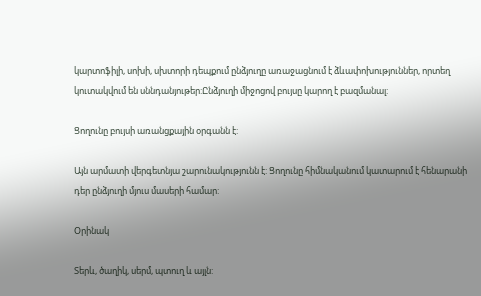կարտոֆիլի, սոխի, սխտորի դեպքում ընձյուղը առաջացնում է ձևափոխություններ, որտեղ կուտակվում են սննդանյութեր:Ընձյուղի միջոցով բույսը կարող է բազմանալ:

Ցողունը բույսի առանցքային օրգանն է:

Այն արմատի վերգետնյա շարունակությունն է: Ցողունը հիմնականում կատարում է հենարանի դեր ընձյուղի մյուս մասերի համար:

Օրինակ

Տերև, ծաղիկ, սերմ, պտուղ և այլն: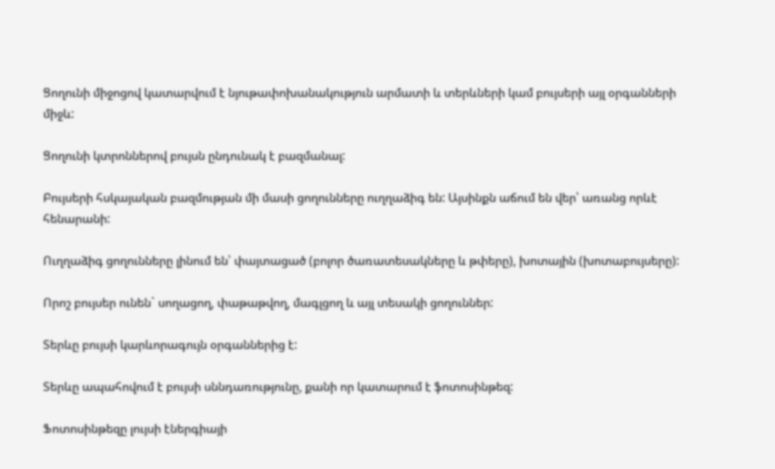Ցողունի միջոցով կատարվում է նյութափոխանակություն արմատի և տերևների կամ բույսերի այլ օրգանների միջև:

Ցողունի կտրոններով բույսն ընդունակ է բազմանալ:

Բույսերի հսկայական բազմության մի մասի ցողունները ուղղաձիգ են: Այսինքն աճում են վեր՝ առանց որևէ հենարանի:

Ուղղաձիգ ցողունները լինում են՝ փայտացած (բոլոր ծառատեսակները և թփերը), խոտային (խոտաբույսերը):

Որոշ բույսեր ունեն` սողացող, փաթաթվող, մագլցող և այլ տեսակի ցողուններ:

Տերևը բույսի կարևորագույն օրգաններից է:

Տերևը ապահովում է բույսի սննդառությունը, քանի որ կատարում է ֆոտոսինթեզ:

Ֆոտոսինթեզը լույսի էներգիայի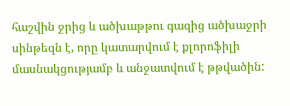հաշվին ջրից և ածխաթթու գազից ածխաջրի սինթեզն է, որը կատարվում է քլորոֆիլի մասնակցությամբ և անջատվում է թթվածին: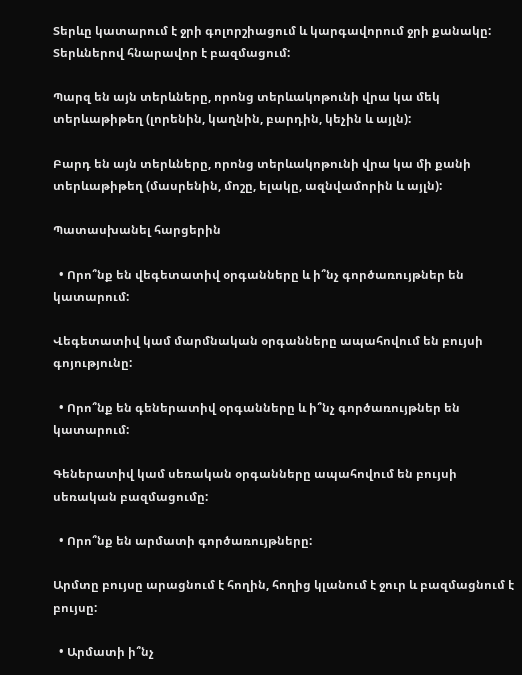Տերևը կատարում է ջրի գոլորշիացում և կարգավորում ջրի քանակը: Տերևներով հնարավոր է բազմացում:

Պարզ են այն տերևները, որոնց տերևակոթունի վրա կա մեկ տերևաթիթեղ (լորենին, կաղնին, բարդին, կեչին և այլն):

Բարդ են այն տերևները, որոնց տերևակոթունի վրա կա մի քանի տերևաթիթեղ (մասրենին, մոշը, ելակը, ազնվամորին և այլն):

Պատասխանել հարցերին

  • Որո՞նք են վեգետատիվ օրգանները և ի՞նչ գործառույթներ են կատարում:

Վեգետատիվ կամ մարմնական օրգանները ապահովում են բույսի գոյությունը:

  • Որո՞նք են գեներատիվ օրգանները և ի՞նչ գործառույթներ են կատարում:

Գեներատիվ կամ սեռական օրգանները ապահովում են բույսի սեռական բազմացումը:

  • Որո՞նք են արմատի գործառույթները:

Արմտը բույսը արացնում է հողին, հողից կլանում է ջուր և բազմացնում է բույսը:

  • Արմատի ի՞նչ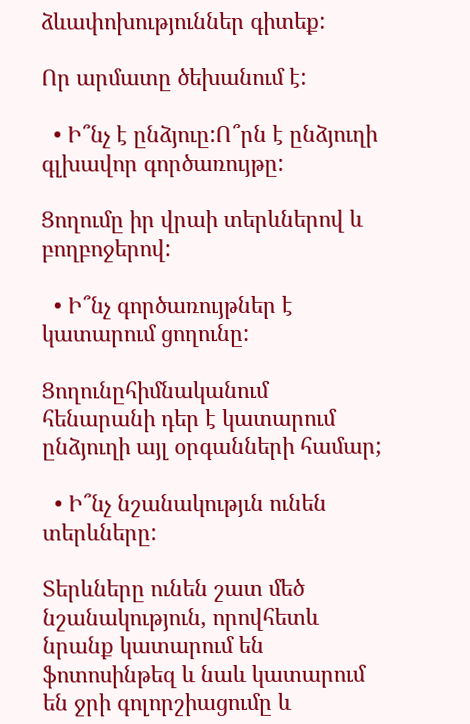ձևափոխություններ գիտեք:

Որ արմատը ծեխանում է:

  • Ի՞նչ է ընձյուը:Ո՞րն է ընձյուղի գլխավոր գործառույթը:

Ցողումը իր վրաի տերևներով և բողբոջերով:

  • Ի՞նչ գործառույթներ է կատարում ցողունը:

Ցողունըհիմնականում հենարանի դեր է կատարում ընձյուղի այլ օրգանների համար;

  • Ի՞նչ նշանակությւն ունեն տերևները:

Տերևները ունեն շատ մեծ նշանակություն, որովհետև նրանք կատարում են ֆոտոսինթեզ և նաև կատարում են ջրի գոլորշիացումը և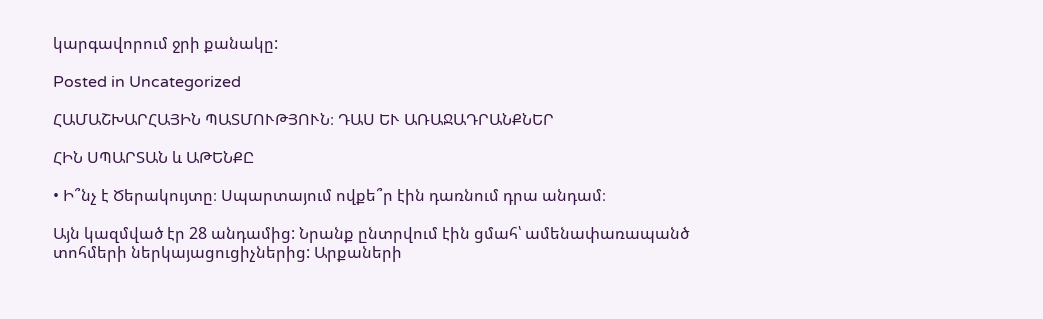կարգավորում ջրի քանակը:

Posted in Uncategorized

ՀԱՄԱՇԽԱՐՀԱՅԻՆ ՊԱՏՄՈՒԹՅՈՒՆ։ ԴԱՍ ԵՒ ԱՌԱՋԱԴՐԱՆՔՆԵՐ

ՀԻՆ ՍՊԱՐՏԱՆ և ԱԹԵՆՔԸ

• Ի՞նչ է Ծերակույտը։ Սպարտայում ովքե՞ր էին դառնում դրա անդամ։

Այն կազմված էր 28 անդամից: Նրանք ընտրվում էին ցմահ՝ ամենափառապանծ տոհմերի ներկայացուցիչներից: Արքաների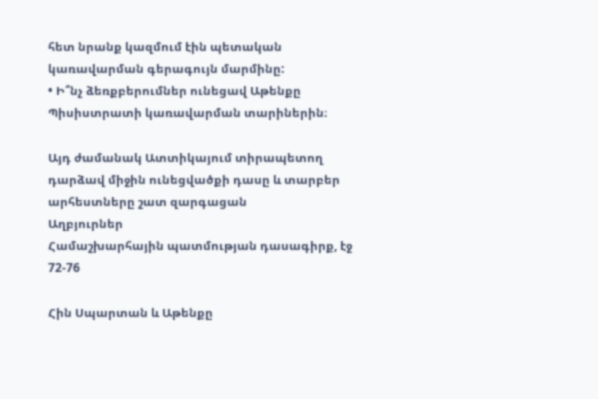հետ նրանք կազմում էին պետական կառավարման գերագույն մարմինը:
• Ի՞նչ ձեռքբերումներ ունեցավ Աթենքը Պիսիստրատի կառավարման տարիներին։

Այդ ժամանակ Ատտիկայում տիրապետող դարձավ միջին ունեցվածքի դասը և տարբեր արհեստները շատ զարգացան
Աղբյուրներ
Համաշխարհային պատմության դասագիրք, էջ 72-76

Հին Սպարտան և Աթենքը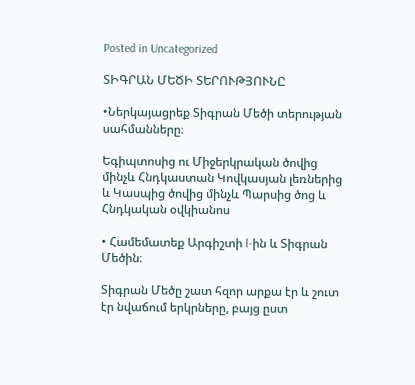Posted in Uncategorized

ՏԻԳՐԱՆ ՄԵԾԻ ՏԵՐՈՒԹՅՈՒՆԸ

•Ներկայացրեք Տիգրան Մեծի տերության սահմանները։

Եգիպտոսից ու Միջերկրական ծովից մինչև Հնդկաստան Կովկասյան լեռներից և Կասպից ծովից մինչև Պարսից ծոց և Հնդկական օվկիանոս

• Համեմատեք Արգիշտի l-ին և Տիգրան Մեծին։

Տիգրան Մեծը շատ հզոր արքա էր և շուտ էր նվաճում երկրները, բայց ըստ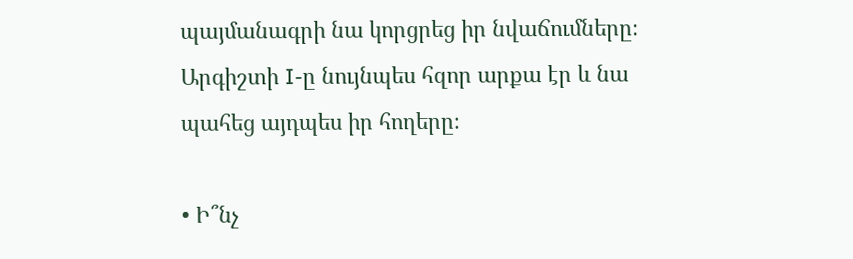պայմանագրի նա կորցրեց իր նվաճումները։ Արգիշտի I-ը նույնպես հզոր արքա էր և նա պահեց այդպես իր հողերը։

• Ի՞նչ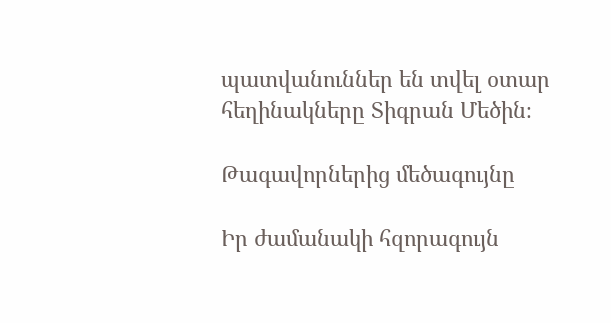պատվանուններ են տվել օտար հեղինակները Տիգրան Մեծին։

Թագավորներից մեծագույնը

Իր ժամանակի հզորագույն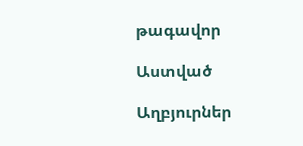թագավոր

Աստված

Աղբյուրներ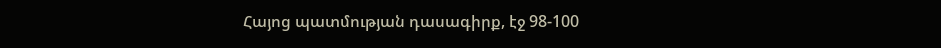Հայոց պատմության դասագիրք, էջ 98-100